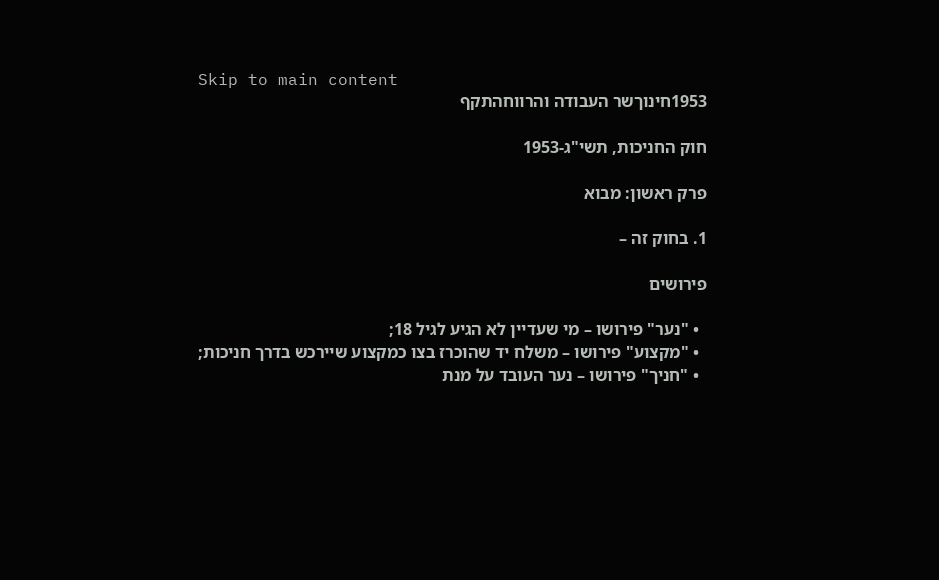Skip to main content
1953חינוךשר העבודה והרווחהתקף

חוק החניכות, תשי"ג-1953

פרק ראשון: מבוא

1. בחוק זה –

פירושים

  • "נער" פירושו – מי שעדיין לא הגיע לגיל 18;
  • "מקצוע" פירושו – משלח יד שהוכרז בצו כמקצוע שיירכש בדרך חניכות;
  • "חניך" פירושו – נער העובד על מנת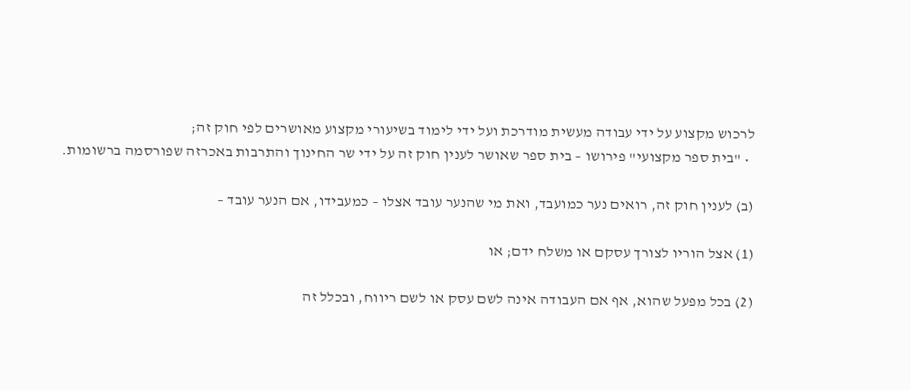לרכוש מקצוע על ידי עבודה מעשית מודרכת ועל ידי לימוד בשיעורי מקצוע מאושרים לפי חוק זה;
  • "בית ספר מקצועי" פירושו – בית ספר שאושר לענין חוק זה על ידי שר החינוך והתרבות באכרזה שפורסמה ברשומות.

(ב) לענין חוק זה, רואים נער כמועבד, ואת מי שהנער עובד אצלו – כמעבידו, אם הנער עובד –

(1) אצל הוריו לצורך עסקם או משלח ידם; או

(2) בכל מפעל שהוא, אף אם העבודה אינה לשם עסק או לשם ריווח, ובכלל זה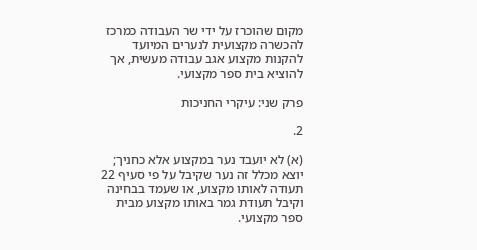מקום שהוכרז על ידי שר העבודה כמרכז להכשרה מקצועית לנערים המיועד להקנות מקצוע אגב עבודה מעשית, אך להוציא בית ספר מקצועי.

פרק שני: עיקרי החניכות

2.

(א) לא יועבד נער במקצוע אלא כחניך; יוצא מכלל זה נער שקיבל על פי סעיף 22 תעודה לאותו מקצוע, או שעמד בבחינה וקיבל תעודת גמר באותו מקצוע מבית ספר מקצועי.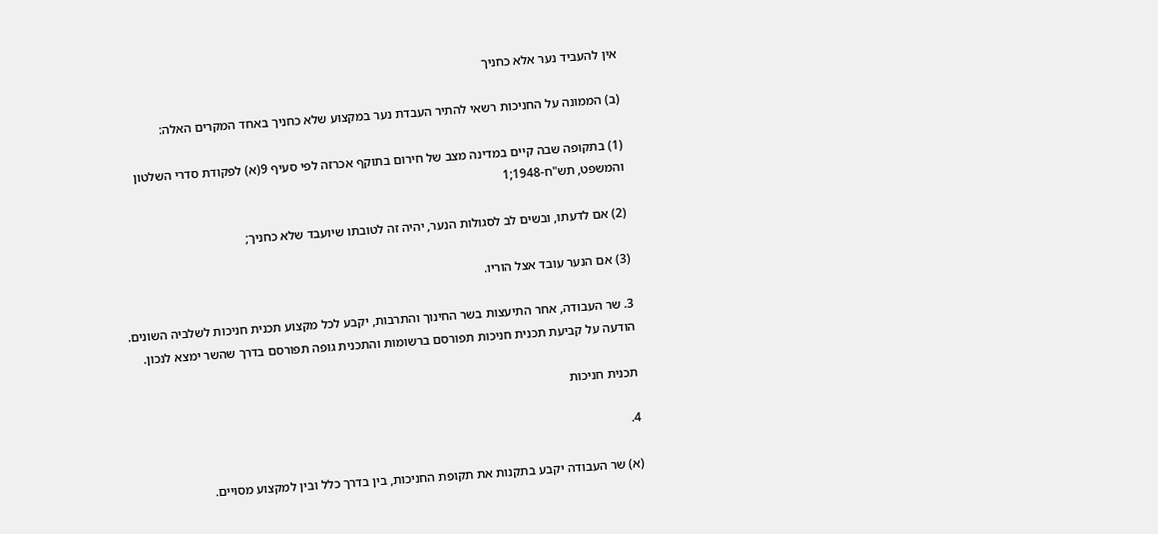אין להעביד נער אלא כחניך

(ב) הממונה על החניכות רשאי להתיר העבדת נער במקצוע שלא כחניך באחד המקרים האלה:

(1) בתקופה שבה קיים במדינה מצב של חירום בתוקף אכרזה לפי סעיף 9(א) לפקודת סדרי השלטון והמשפט, תש"ח-1948;1

(2) אם לדעתו, ובשים לב לסגולות הנער, יהיה זה לטובתו שיועבד שלא כחניך;

(3) אם הנער עובד אצל הוריו.

3. שר העבודה, אחר התיעצות בשר החינוך והתרבות, יקבע לכל מקצוע תכנית חניכות לשלביה השונים. הודעה על קביעת תכנית חניכות תפורסם ברשומות והתכנית גופה תפורסם בדרך שהשר ימצא לנכון.

תכנית חניכות

4.

(א) שר העבודה יקבע בתקנות את תקופת החניכות, בין בדרך כלל ובין למקצוע מסויים.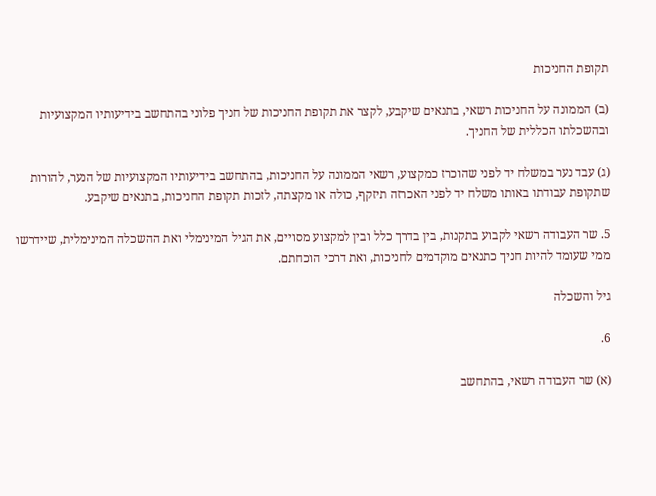תקופת החניכות

(ב) הממונה על החניכות רשאי, בתנאים שיקבע, לקצר את תקופת החניכות של חניך פלוני בהתחשב בידיעותיו המקצועיות ובהשכלתו הכללית של החניך.

(ג) עבד נער במשלח יד לפני שהוכרז כמקצוע, רשאי הממונה על החניכות, בהתחשב בידיעותיו המקצועיות של הנער, להורות שתקופת עבודתו באותו משלח יד לפני האכרזה תיזקף, כולה או מקצתה, לזכות תקופת החניכות, בתנאים שיקבע.

5. שר העבודה רשאי לקבוע בתקנות, בין בדרך כלל ובין למקצוע מסויים, את הגיל המינימלי ואת ההשכלה המינימלית, שיידרשו ממי שעומד להיות חניך כתנאים מוקדמים לחניכות, ואת דרכי הוכחתם.

גיל והשכלה

6.

(א) שר העבודה רשאי, בהתחשב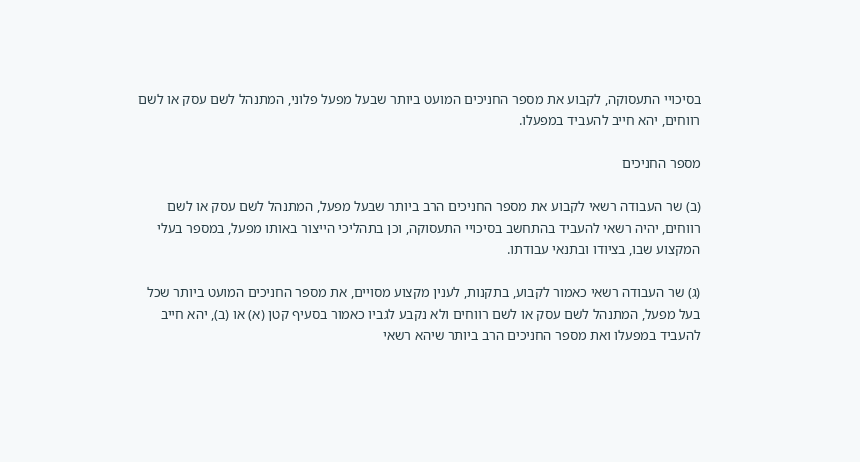בסיכויי התעסוקה, לקבוע את מספר החניכים המועט ביותר שבעל מפעל פלוני, המתנהל לשם עסק או לשם רווחים, יהא חייב להעביד במפעלו.

מספר החניכים

(ב) שר העבודה רשאי לקבוע את מספר החניכים הרב ביותר שבעל מפעל, המתנהל לשם עסק או לשם רווחים, יהיה רשאי להעביד בהתחשב בסיכויי התעסוקה, וכן בתהליכי הייצור באותו מפעל, במספר בעלי המקצוע שבו, בציודו ובתנאי עבודתו.

(ג) שר העבודה רשאי כאמור לקבוע, בתקנות, לענין מקצוע מסויים, את מספר החניכים המועט ביותר שכל בעל מפעל, המתנהל לשם עסק או לשם רווחים ולא נקבע לגביו כאמור בסעיף קטן (א) או (ב), יהא חייב להעביד במפעלו ואת מספר החניכים הרב ביותר שיהא רשאי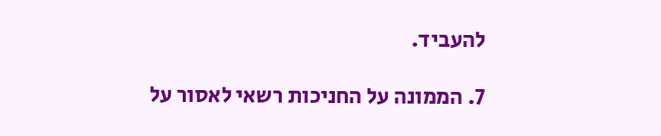להעביד.

7. הממונה על החניכות רשאי לאסור על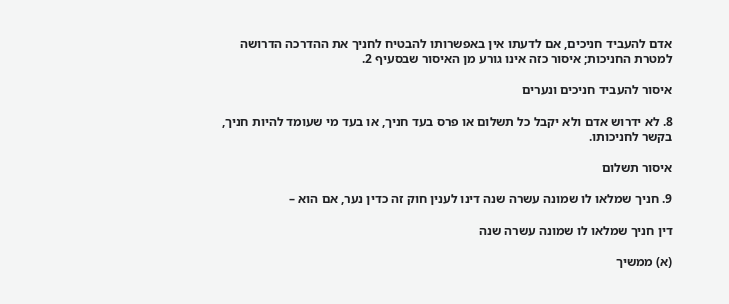אדם להעביד חניכים, אם לדעתו אין באפשרותו להבטיח לחניך את ההדרכה הדרושה למטרת החניכות; איסור כזה אינו גורע מן האיסור שבסעיף 2.

איסור להעביד חניכים ונערים

8. לא ידרוש אדם ולא יקבל כל תשלום או פרס בעד חניך, או בעד מי שעומד להיות חניך, בקשר לחניכותו.

איסור תשלום

9. חניך שמלאו לו שמונה עשרה שנה דינו לענין חוק זה כדין נער, אם הוא –

דין חניך שמלאו לו שמונה עשרה שנה

(א) ממשיך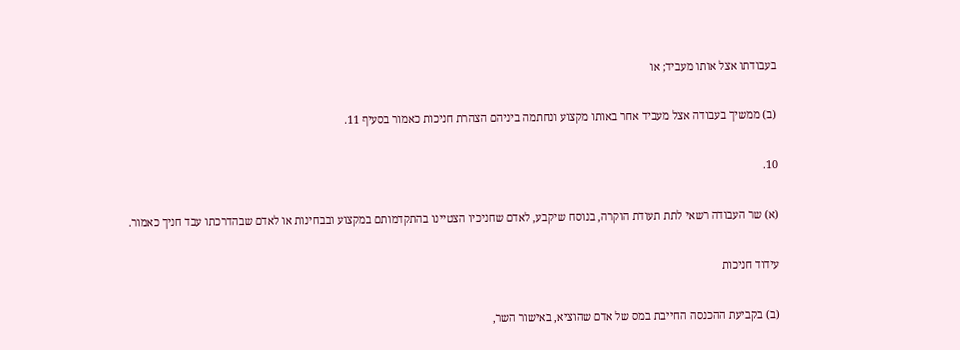בעבודתו אצל אותו מעביד; או

(ב) ממשיך בעבודה אצל מעביד אחר באותו מקצוע ונחתמה ביניהם הצהרת חניכות כאמור בסעיף 11.

10.

(א) שר העבודה רשאי לתת תעודת הוקרה, בנוסח שיקבע, לאדם שחניכיו הצטיינו בהתקדמותם במקצוע ובבחינות או לאדם שבהדרכתו עבד חניך כאמור.

עידוד חניכות

(ב) בקביעת ההכנסה החייבת במס של אדם שהוציא, באישור השר,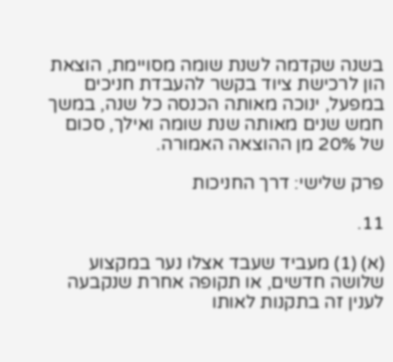בשנה שקדמה לשנת שומה מסויימת, הוצאת הון לרכישת ציוד בקשר להעבדת חניכים במפעל, ינוכה מאותה הכנסה כל שנה, במשך חמש שנים מאותה שנת שומה ואילך, סכום של 20% מן ההוצאה האמורה.

פרק שלישי: דרך החניכות

11.

(א) (1) מעביד שעבד אצלו נער במקצוע שלושה חדשים, או תקופה אחרת שנקבעה לענין זה בתקנות לאותו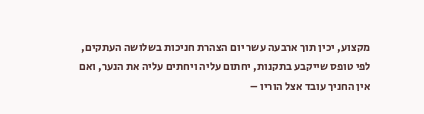מקצוע, יכין תוך ארבעה עשר יום הצהרת חניכות בשלושה העתקים, לפי טופס שייקבע בתקנות, יחתום עליה ויחתים עליה את הנער, ואם אין החניך עובד אצל הוריו –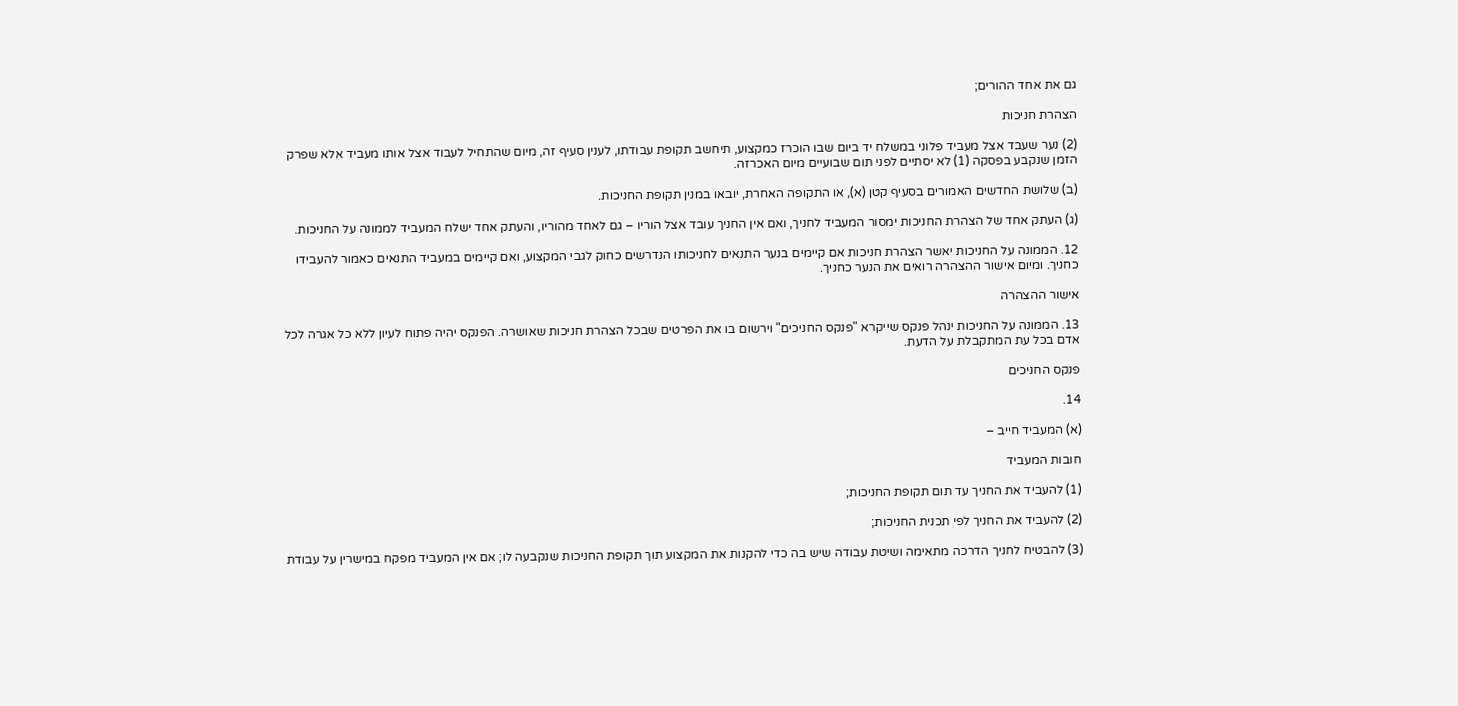גם את אחד ההורים;

הצהרת חניכות

(2) נער שעבד אצל מעביד פלוני במשלח יד ביום שבו הוכרז כמקצוע, תיחשב תקופת עבודתו, לענין סעיף זה, מיום שהתחיל לעבוד אצל אותו מעביד אלא שפרק הזמן שנקבע בפסקה (1) לא יסתיים לפני תום שבועיים מיום האכרזה.

(ב) שלושת החדשים האמורים בסעיף קטן (א), או התקופה האחרת, יובאו במנין תקופת החניכות.

(ג) העתק אחד של הצהרת החניכות ימסור המעביד לחניך, ואם אין החניך עובד אצל הוריו – גם לאחד מהוריו, והעתק אחד ישלח המעביד לממונה על החניכות.

12. הממונה על החניכות יאשר הצהרת חניכות אם קיימים בנער התנאים לחניכותו הנדרשים כחוק לגבי המקצוע, ואם קיימים במעביד התנאים כאמור להעבידו כחניך. ומיום אישור ההצהרה רואים את הנער כחניך.

אישור ההצהרה

13. הממונה על החניכות ינהל פנקס שייקרא "פנקס החניכים" וירשום בו את הפרטים שבכל הצהרת חניכות שאושרה. הפנקס יהיה פתוח לעיון ללא כל אגרה לכל אדם בכל עת המתקבלת על הדעת.

פנקס החניכים

14.

(א) המעביד חייב –

חובות המעביד

(1) להעביד את החניך עד תום תקופת החניכות;

(2) להעביד את החניך לפי תכנית החניכות;

(3) להבטיח לחניך הדרכה מתאימה ושיטת עבודה שיש בה כדי להקנות את המקצוע תוך תקופת החניכות שנקבעה לו; אם אין המעביד מפקח במישרין על עבודת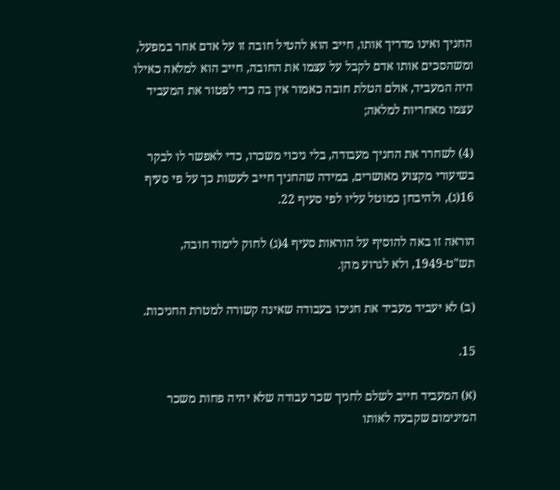החניך ואינו מדריך אותו, חייב הוא להטיל חובה זו על אדם אחר במפעל, ומשהסכים אותו אדם לקבל על עצמו את החובה, חייב הוא למלאה כאילו היה המעביד, אולם הטלת חובה כאמור אין בה כדי לפטור את המעביד עצמו מאחריות למלאה;

(4) לשחרר את החניך מעבודה, בלי ניכוי משכרו, כדי לאפשר לו לבקר בשיעורי מקצוע מאושרים, במידה שהחניך חייב לעשות כך על פי סעיף 16(ג), ולהיבחן כמוטל עליו לפי סעיף 22.

הוראה זו באה להוסיף על הוראות סעיף 4(ג) לחוק לימוד חובה, תש"ט-1949, ולא לגרוע מהן.

(ב) לא יעביד מעביד את חניכו בעבודה שאינה קשורה למטרת החניכות.

15.

(א) המעביד חייב לשלם לחניך שכר עבודה שלא יהיה פחות משכר המינימום שקבעה לאותו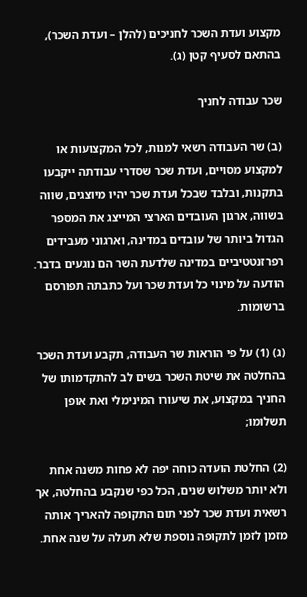מקצוע ועדת השכר לחניכים (להלן – ועדת השכר), בהתאם לסעיף קטן (ג).

שכר עבודה לחניך

(ב) שר העבודה רשאי למנות, לכל המקצועות או למקצוע מסויים, ועדת שכר שסדרי עבודתה ייקבעו בתקנות, ובלבד שבכל ועדת שכר יהיו מיוצגים, שווה בשווה, ארגון העובדים הארצי המייצג את המספר הגדול ביותר של עובדים במדינה, וארגוני מעבידים רפרזנטטיביים במדינה שלדעת השר הם נוגעים בדבר. הודעה על מינוי כל ועדת שכר ועל כתבתה תפורסם ברשומות.

(ג) (1) על פי הוראות שר העבודה, תקבע ועדת השכר בהחלטה את שיטת השכר בשים לב להתקדמותו של החניך במקצוע, את שיעורו המינימלי ואת אופן תשלומו;

(2) החלטת הועדה כוחה יפה לא פחות משנה אחת ולא יותר משלוש שנים, הכל כפי שנקבע בהחלטה, אך רשאית ועדת שכר לפני תום התקופה להאריך אותה מזמן לזמן לתקופה נוספת שלא תעלה על שנה אחת.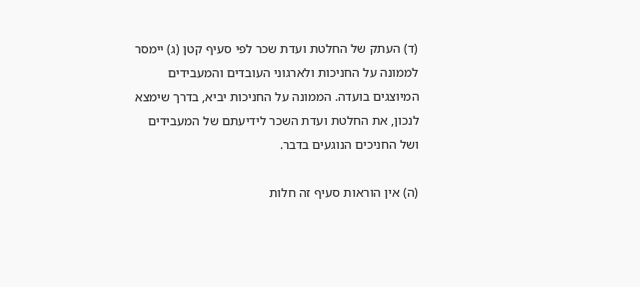(ד) העתק של החלטת ועדת שכר לפי סעיף קטן (ג) יימסר לממונה על החניכות ולארגוני העובדים והמעבידים המיוצגים בועדה. הממונה על החניכות יביא, בדרך שימצא לנכון, את החלטת ועדת השכר לידיעתם של המעבידים ושל החניכים הנוגעים בדבר.

(ה) אין הוראות סעיף זה חלות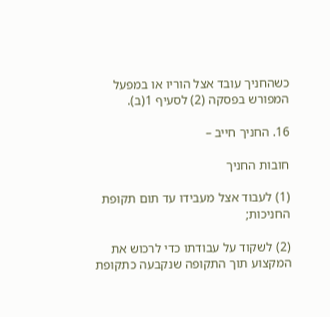כשהחניך עובד אצל הוריו או במפעל המפורש בפסקה (2) לסעיף 1(ב).

16. החניך חייב –

חובות החניך

(1) לעבוד אצל מעבידו עד תום תקופת החניכות;

(2) לשקוד על עבודתו כדי לרכוש את המקצוע תוך התקופה שנקבעה כתקופת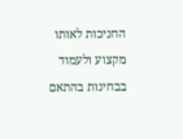החניכות לאותו מקצוע ולעמוד בבחינות בהתאם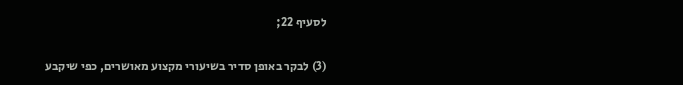לסעיף 22;

(3) לבקר באופן סדיר בשיעורי מקצוע מאושרים, כפי שיקבע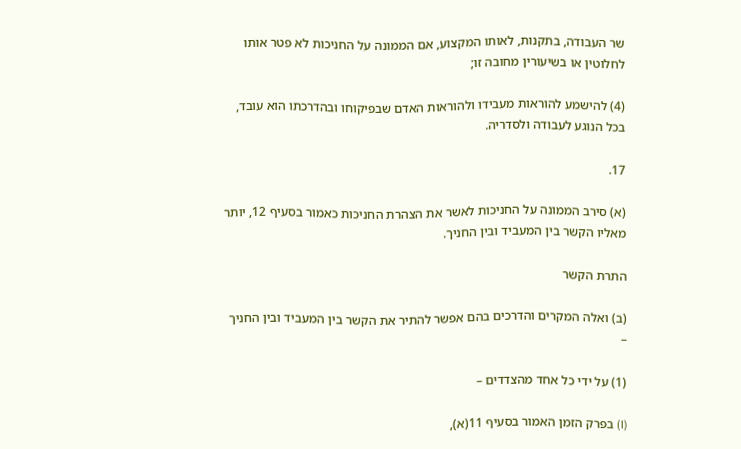שר העבודה, בתקנות, לאותו המקצוע, אם הממונה על החניכות לא פטר אותו לחלוטין או בשיעורין מחובה זו;

(4) להישמע להוראות מעבידו ולהוראות האדם שבפיקוחו ובהדרכתו הוא עובד, בכל הנוגע לעבודה ולסדריה.

17.

(א) סירב הממונה על החניכות לאשר את הצהרת החניכות כאמור בסעיף 12, יותר מאליו הקשר בין המעביד ובין החניך.

התרת הקשר

(ב) ואלה המקרים והדרכים בהם אפשר להתיר את הקשר בין המעביד ובין החניך –

(1) על ידי כל אחד מהצדדים –

(I) בפרק הזמן האמור בסעיף 11(א),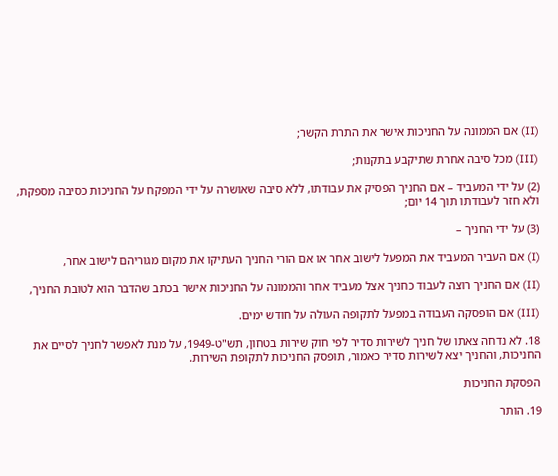(II) אם הממונה על החניכות אישר את התרת הקשר;

(III) מכל סיבה אחרת שתיקבע בתקנות;

(2) על ידי המעביד – אם החניך הפסיק את עבודתו, ללא סיבה שאושרה על ידי המפקח על החניכות כסיבה מספקת, ולא חזר לעבודתו תוך 14 יום;

(3) על ידי החניך –

(I) אם העביר המעביד את המפעל לישוב אחר או אם הורי החניך העתיקו את מקום מגוריהם לישוב אחר,

(II) אם החניך רוצה לעבוד כחניך אצל מעביד אחר והממונה על החניכות אישר בכתב שהדבר הוא לטובת החניך,

(III) אם הופסקה העבודה במפעל לתקופה העולה על חודש ימים.

18. לא נדחה צאתו של חניך לשירות סדיר לפי חוק שירות בטחון, תש"ט-1949, על מנת לאפשר לחניך לסיים את החניכות, והחניך יצא לשירות סדיר כאמור, תופסק החניכות לתקופת השירות.

הפסקת החניכות

19. הותר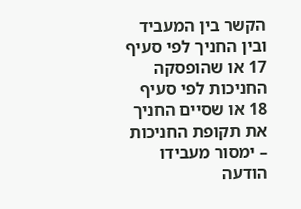הקשר בין המעביד ובין החניך לפי סעיף 17 או שהופסקה החניכות לפי סעיף 18 או שסיים החניך את תקופת החניכות – ימסור מעבידו הודעה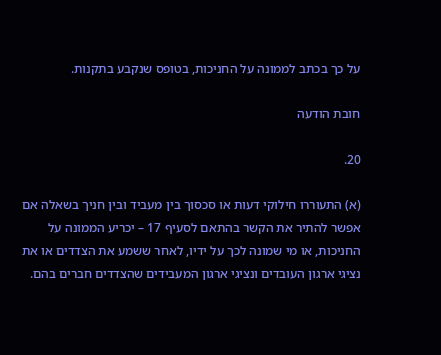על כך בכתב לממונה על החניכות, בטופס שנקבע בתקנות.

חובת הודעה

20.

(א) התעוררו חילוקי דעות או סכסוך בין מעביד ובין חניך בשאלה אם אפשר להתיר את הקשר בהתאם לסעיף 17 – יכריע הממונה על החניכות, או מי שמונה לכך על ידיו, לאחר ששמע את הצדדים או את נציגי ארגון העובדים ונציגי ארגון המעבידים שהצדדים חברים בהם.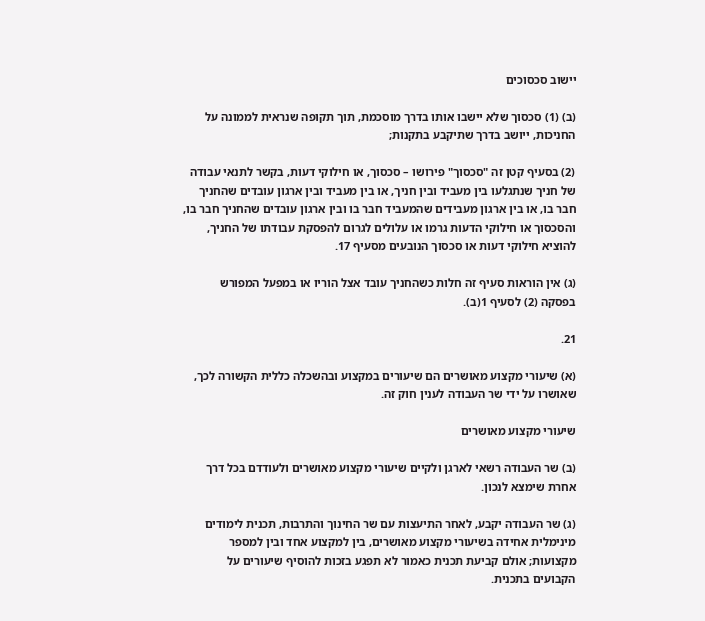יישוב סכסוכים

(ב) (1) סכסוך שלא יישבו אותו בדרך מוסכמת, תוך תקופה שנראית לממונה על החניכות, ייושב בדרך שתיקבע בתקנות;

(2) בסעיף קטן זה "סכסוך" פירושו – סכסוך, או חילוקי דעות, בקשר לתנאי עבודה של חניך שנתגלעו בין מעביד ובין חניך, או בין מעביד ובין ארגון עובדים שהחניך חבר בו, או בין ארגון מעבידים שהמעביד חבר בו ובין ארגון עובדים שהחניך חבר בו, והסכסוך או חילוקי הדעות גרמו או עלולים לגרום להפסקת עבודתו של החניך, להוציא חילוקי דעות או סכסוך הנובעים מסעיף 17.

(ג) אין הוראות סעיף זה חלות כשהחניך עובד אצל הוריו או במפעל המפורש בפסקה (2) לסעיף 1(ב).

21.

(א) שיעורי מקצוע מאושרים הם שיעורים במקצוע ובהשכלה כללית הקשורה לכך, שאושרו על ידי שר העבודה לענין חוק זה.

שיעורי מקצוע מאושרים

(ב) שר העבודה רשאי לארגן ולקיים שיעורי מקצוע מאושרים ולעודדם בכל דרך אחרת שימצא לנכון.

(ג) שר העבודה יקבע, לאחר התיעצות עם שר החינוך והתרבות, תכנית לימודים מינימלית אחידה בשיעורי מקצוע מאושרים, בין למקצוע אחד ובין למספר מקצועות; אולם קביעת תכנית כאמור לא תפגע בזכות להוסיף שיעורים על הקבועים בתכנית.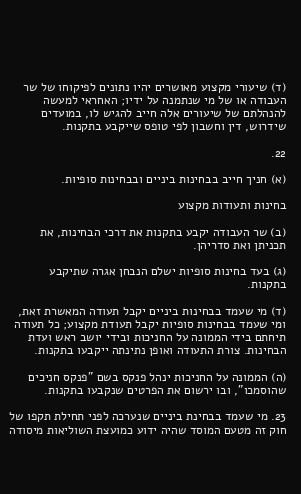(ד) שיעורי מקצוע מאושרים יהיו נתונים לפיקוחו של שר העבודה או של מי שנתמנה על ידיו; האחראי למעשה להנהלתם של שיעורים אלה חייב להגיש לו, במועדים שידרוש, דין וחשבון לפי טופס שייקבע בתקנות.

22.

(א) חניך חייב בבחינות ביניים ובבחינות סופיות.

בחינות ותעודות מקצוע

(ב) שר העבודה יקבע בתקנות את דרכי הבחינות, את תכניתן ואת סדריהן.

(ג) בעד בחינות סופיות ישלם הנבחן אגרה שתיקבע בתקנות.

(ד) מי שעמד בבחינות ביניים יקבל תעודה המאשרת זאת, ומי שעמד בבחינות סופיות יקבל תעודת מקצוע; כל תעודה תיחתם בידי הממונה על החניכות ובידי יושב ראש ועדת הבחינות. צורת התעודה ואופן נתינתה ייקבעו בתקנות.

(ה) הממונה על החניכות ינהל פנקס בשם "פנקס חניכים שהוסמכו", ובו ירשום את הפרטים שנקבעו בתקנות.

23. מי שעמד בבחינת ביניים שנערכה לפני תחילת תקפו של חוק זה מטעם המוסד שהיה ידוע כמועצת השוליאות מיסודה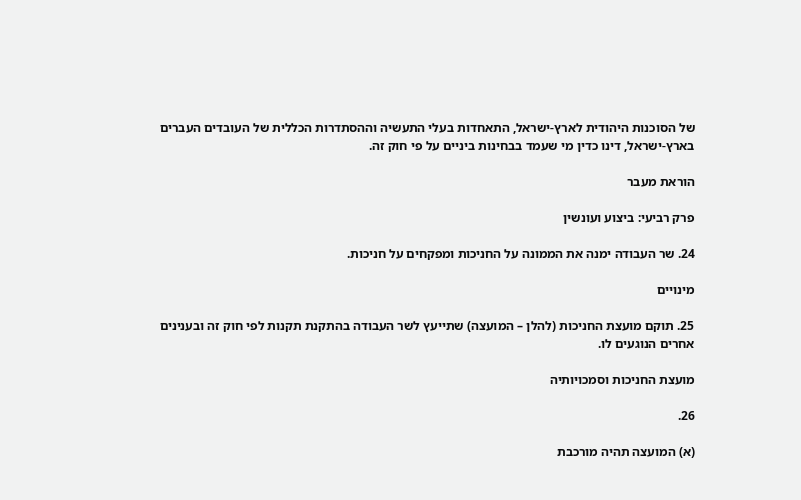של הסוכנות היהודית לארץ-ישראל, התאחדות בעלי התעשיה וההסתדרות הכללית של העובדים העברים בארץ-ישראל, דינו כדין מי שעמד בבחינות ביניים על פי חוק זה.

הוראת מעבר

פרק רביעי: ביצוע ועונשין

24. שר העבודה ימנה את הממונה על החניכות ומפקחים על חניכות.

מינויים

25. תוקם מועצת החניכות (להלן – המועצה) שתייעץ לשר העבודה בהתקנת תקנות לפי חוק זה ובענינים אחרים הנוגעים לו.

מועצת החניכות וסמכויותיה

26.

(א) המועצה תהיה מורכבת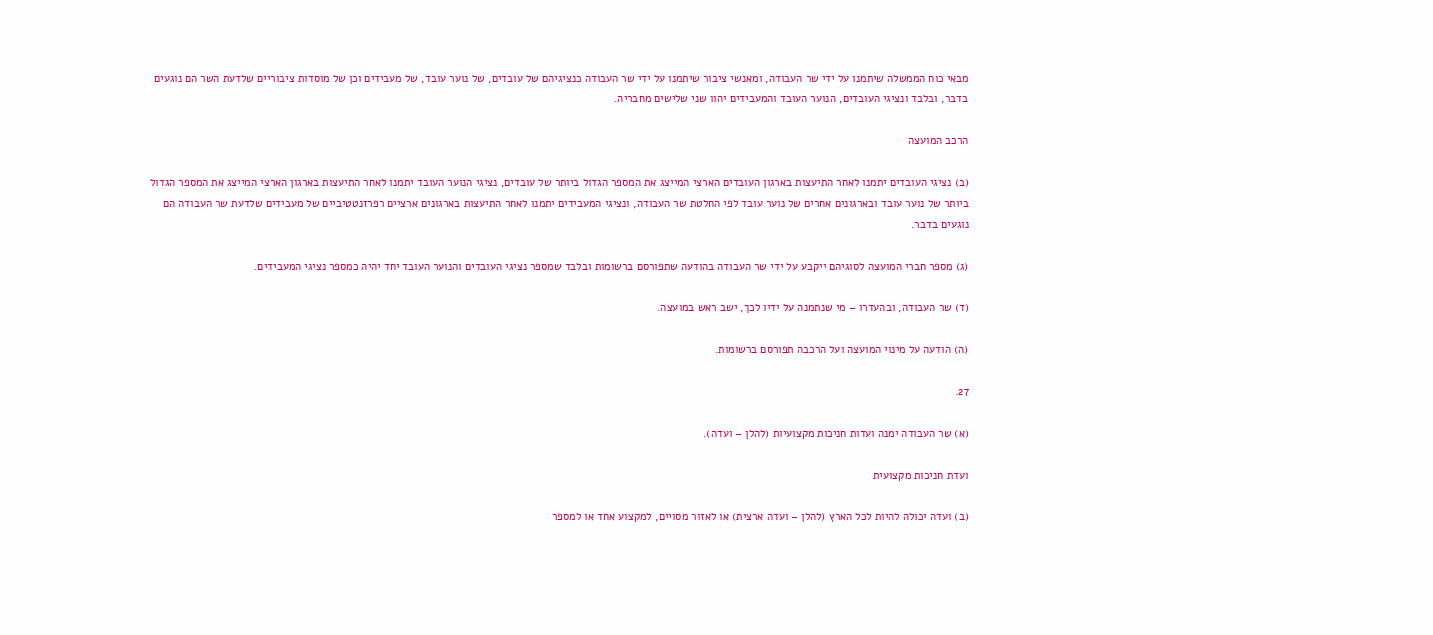מבאי כוח הממשלה שיתמנו על ידי שר העבודה, ומאנשי ציבור שיתמנו על ידי שר העבודה כנציגיהם של עובדים, של נוער עובד, של מעבידים וכן של מוסדות ציבוריים שלדעת השר הם נוגעים בדבר, ובלבד ונציגי העובדים, הנוער העובד והמעבידים יהוו שני שלישים מחבריה.

הרכב המועצה

(ב) נציגי העובדים יתמנו לאחר התיעצות בארגון העובדים הארצי המייצג את המספר הגדול ביותר של עובדים, נציגי הנוער העובד יתמנו לאחר התיעצות בארגון הארצי המייצג את המספר הגדול ביותר של נוער עובד ובארגונים אחרים של נוער עובד לפי החלטת שר העבודה, ונציגי המעבידים יתמנו לאחר התיעצות בארגונים ארציים רפרזנטטיביים של מעבידים שלדעת שר העבודה הם נוגעים בדבר.

(ג) מספר חברי המועצה לסוגיהם ייקבע על ידי שר העבודה בהודעה שתפורסם ברשומות ובלבד שמספר נציגי העובדים והנוער העובד יחד יהיה כמספר נציגי המעבידים.

(ד) שר העבודה, ובהעדרו – מי שנתמנה על ידיו לכך, ישב ראש במועצה.

(ה) הודעה על מינוי המועצה ועל הרכבה תפורסם ברשומות.

27.

(א) שר העבודה ימנה ועדות חניכות מקצועיות (להלן – ועדה).

ועדת חניכות מקצועית

(ב) ועדה יכולה להיות לכל הארץ (להלן – ועדה ארצית) או לאזור מסויים, למקצוע אחד או למספר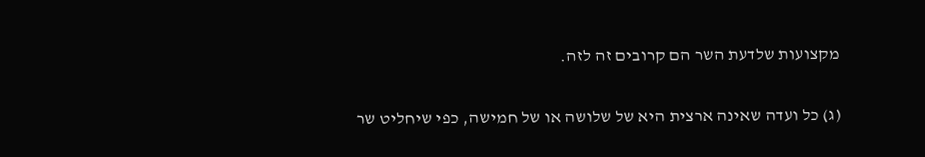מקצועות שלדעת השר הם קרובים זה לזה.

(ג) כל ועדה שאינה ארצית היא של שלושה או של חמישה, כפי שיחליט שר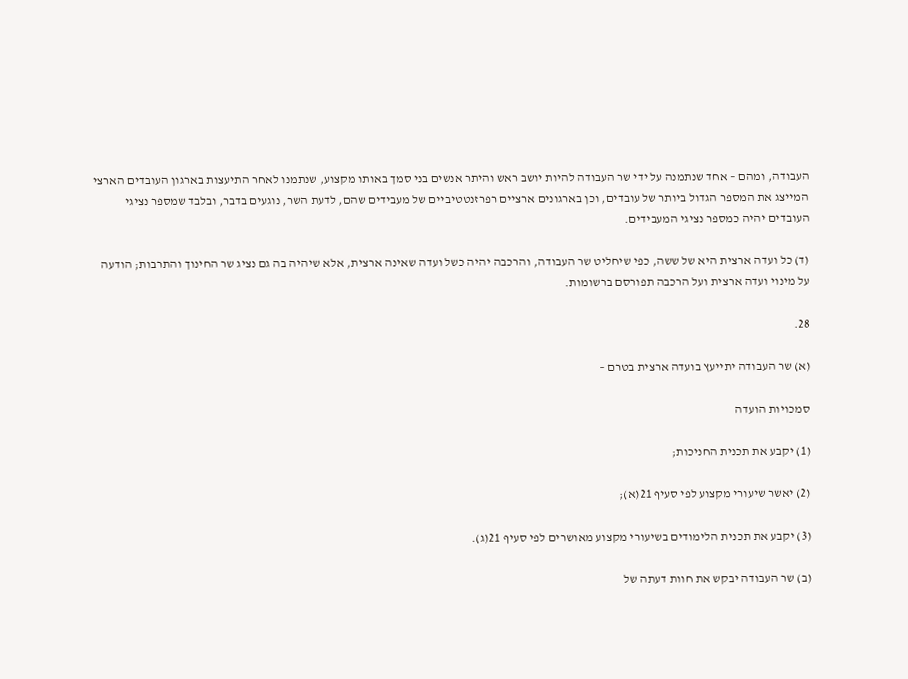העבודה, ומהם – אחד שנתמנה על ידי שר העבודה להיות יושב ראש והיתר אנשים בני סמך באותו מקצוע, שנתמנו לאחר התיעצות בארגון העובדים הארצי המייצג את המספר הגדול ביותר של עובדים, וכן בארגונים ארציים רפרזנטטיביים של מעבידים שהם, לדעת השר, נוגעים בדבר, ובלבד שמספר נציגי העובדים יהיה כמספר נציגי המעבידים.

(ד) כל ועדה ארצית היא של ששה, כפי שיחליט שר העבודה, והרכבה יהיה כשל ועדה שאינה ארצית, אלא שיהיה בה גם נציג שר החינוך והתרבות; הודעה על מינוי ועדה ארצית ועל הרכבה תפורסם ברשומות.

28.

(א) שר העבודה יתייעץ בועדה ארצית בטרם –

סמכויות הועדה

(1) יקבע את תכנית החניכות;

(2) יאשר שיעורי מקצוע לפי סעיף 21(א);

(3) יקבע את תכנית הלימודים בשיעורי מקצוע מאושרים לפי סעיף 21(ג).

(ב) שר העבודה יבקש את חוות דעתה של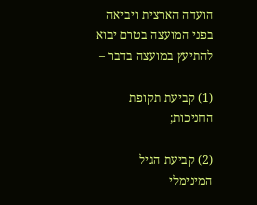הועדה הארצית ויביאה בפני המועצה בטרם יבוא להתיעץ במועצה בדבר –

(1) קביעת תקופת החניכות;

(2) קביעת הגיל המינימלי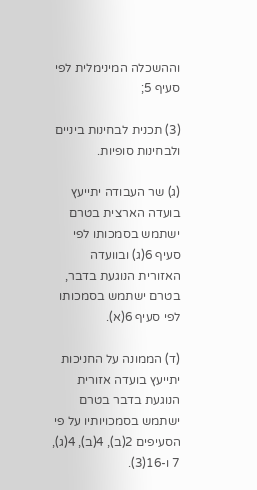וההשכלה המינימלית לפי סעיף 5;

(3) תכנית לבחינות ביניים ולבחינות סופיות.

(ג) שר העבודה יתייעץ בועדה הארצית בטרם ישתמש בסמכותו לפי סעיף 6(ג) ובוועדה האזורית הנוגעת בדבר, בטרם ישתמש בסמכותו לפי סעיף 6(א).

(ד) הממונה על החניכות יתייעץ בועדה אזורית הנוגעת בדבר בטרם ישתמש בסמכויותיו על פי הסעיפים 2(ב), 4(ב), 4(ג), 7 ו-16(3).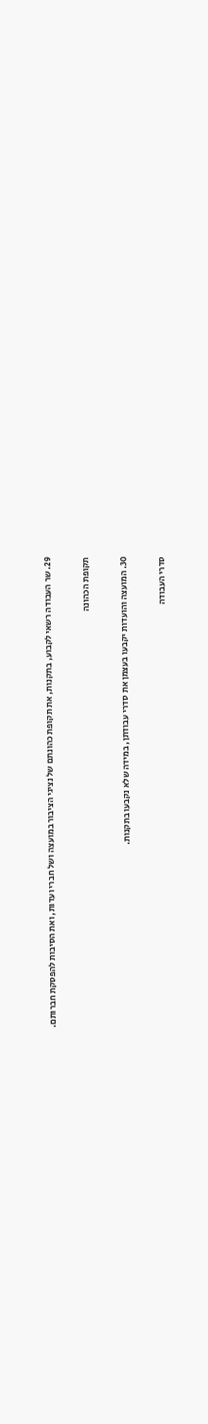29. שר העבודה רשאי לקבוע, בתקנות, את תקופת כהונתם של נציגי הציבור במועצה ושל חברי ועדות, ואת הסיבות להפסקת חברותם.

תקופת הכהונה

30. המועצה והועדות יקבעו בעצמן את סדרי עבודתן, במידה שלא נקבעו בתקנות.

סדרי העבודה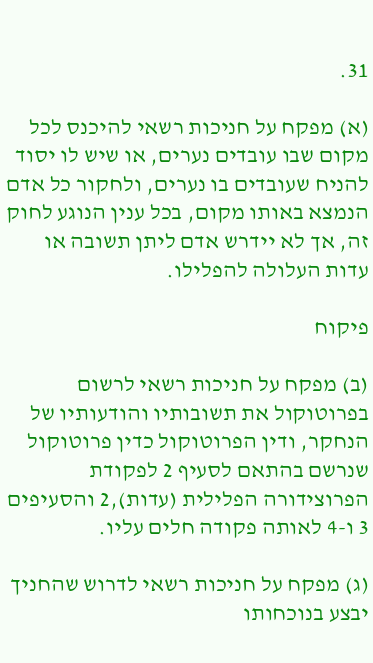31.

(א) מפקח על חניכות רשאי להיכנס לכל מקום שבו עובדים נערים, או שיש לו יסוד להניח שעובדים בו נערים, ולחקור כל אדם הנמצא באותו מקום, בכל ענין הנוגע לחוק זה, אך לא יידרש אדם ליתן תשובה או עדות העלולה להפלילו.

פיקוח

(ב) מפקח על חניכות רשאי לרשום בפרוטוקול את תשובותיו והודעותיו של הנחקר, ודין הפרוטוקול כדין פרוטוקול שנרשם בהתאם לסעיף 2 לפקודת הפרוצידורה הפלילית (עדות),2 והסעיפים 3 ו-4 לאותה פקודה חלים עליו.

(ג) מפקח על חניכות רשאי לדרוש שהחניך יבצע בנוכחותו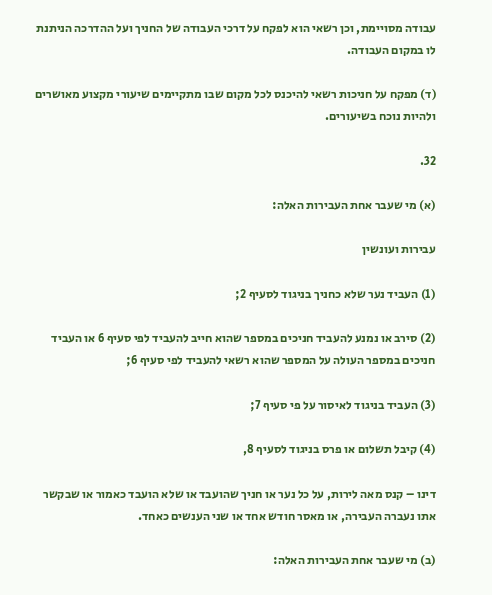עבודה מסויימת, וכן רשאי הוא לפקח על דרכי העבודה של החניך ועל ההדרכה הניתנת לו במקום העבודה.

(ד) מפקח על חניכות רשאי להיכנס לכל מקום שבו מתקיימים שיעורי מקצוע מאושרים ולהיות נוכח בשיעורים.

32.

(א) מי שעבר אחת העבירות האלה:

עבירות ועונשין

(1) העביד נער שלא כחניך בניגוד לסעיף 2;

(2) סירב או נמנע להעביד חניכים במספר שהוא חייב להעביד לפי סעיף 6 או העביד חניכים במספר העולה על המספר שהוא רשאי להעביד לפי סעיף 6;

(3) העביד בניגוד לאיסור על פי סעיף 7;

(4) קיבל תשלום או פרס בניגוד לסעיף 8,

דינו – קנס מאה לירות, על כל נער או חניך שהועבד או שלא הועבד כאמור או שבקשר אתו נעברה העבירה, או מאסר חודש אחד או שני הענשים כאחד.

(ב) מי שעבר אחת העבירות האלה: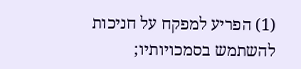(1) הפריע למפקח על חניכות להשתמש בסמכויותיו;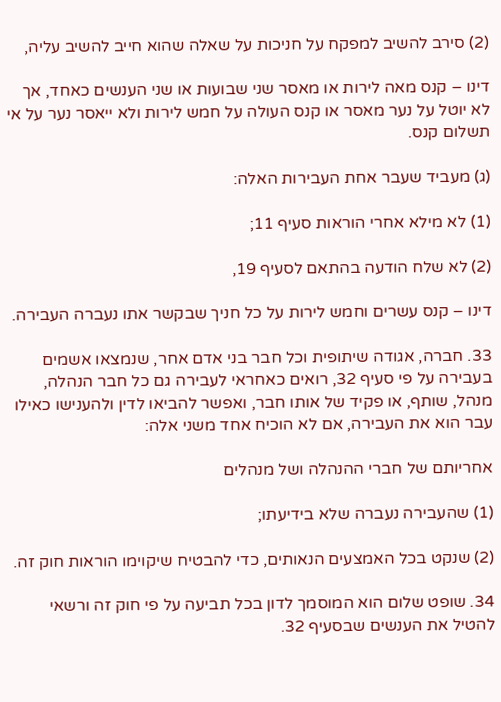(2) סירב להשיב למפקח על חניכות על שאלה שהוא חייב להשיב עליה,

דינו – קנס מאה לירות או מאסר שני שבועות או שני הענשים כאחד, אך לא יוטל על נער מאסר או קנס העולה על חמש לירות ולא ייאסר נער על אי תשלום קנס.

(ג) מעביד שעבר אחת העבירות האלה:

(1) לא מילא אחרי הוראות סעיף 11;

(2) לא שלח הודעה בהתאם לסעיף 19,

דינו – קנס עשרים וחמש לירות על כל חניך שבקשר אתו נעברה העבירה.

33. חברה, אגודה שיתופית וכל חבר בני אדם אחר, שנמצאו אשמים בעבירה על פי סעיף 32, רואים כאחראי לעבירה גם כל חבר הנהלה, מנהל, שותף, או פקיד של אותו חבר, ואפשר להביאו לדין ולהענישו כאילו עבר הוא את העבירה, אם לא הוכיח אחד משני אלה:

אחריותם של חברי ההנהלה ושל מנהלים

(1) שהעבירה נעברה שלא בידיעתו;

(2) שנקט בכל האמצעים הנאותים, כדי להבטיח שיקוימו הוראות חוק זה.

34. שופט שלום הוא המוסמך לדון בכל תביעה על פי חוק זה ורשאי להטיל את הענשים שבסעיף 32.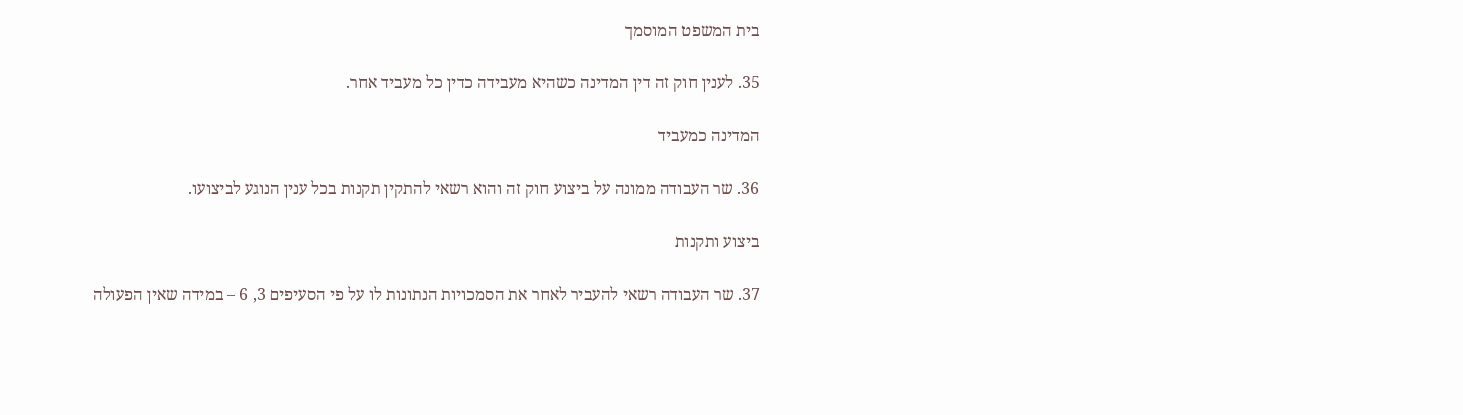בית המשפט המוסמך

35. לענין חוק זה דין המדינה כשהיא מעבידה כדין כל מעביד אחר.

המדינה כמעביד

36. שר העבודה ממונה על ביצוע חוק זה והוא רשאי להתקין תקנות בכל ענין הנוגע לביצועו.

ביצוע ותקנות

37. שר העבודה רשאי להעביר לאחר את הסמכויות הנתונות לו על פי הסעיפים 3, 6 – במידה שאין הפעולה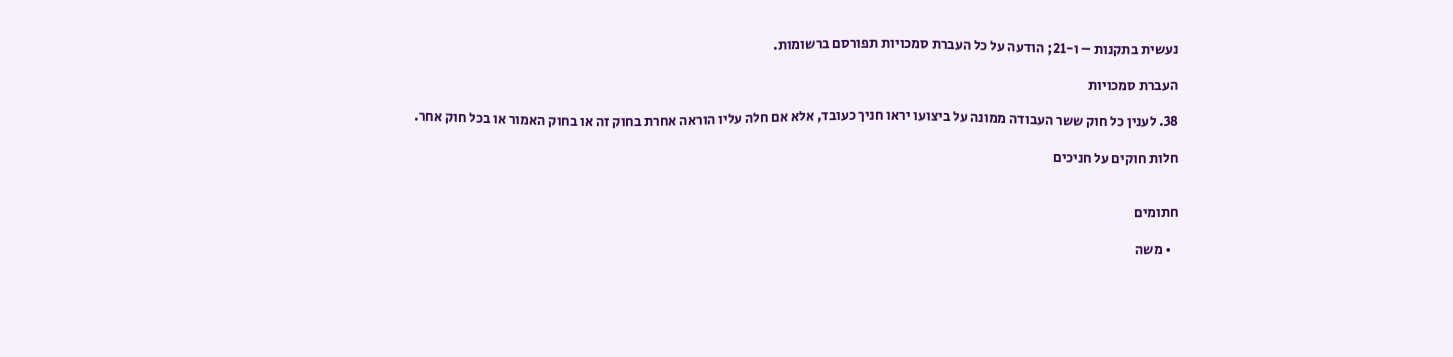נעשית בתקנות – ו-21; הודעה על כל העברת סמכויות תפורסם ברשומות.

העברת סמכויות

38. לענין כל חוק ששר העבודה ממונה על ביצועו יראו חניך כעובד, אלא אם חלה עליו הוראה אחרת בחוק זה או בחוק האמור או בכל חוק אחר.

חלות חוקים על חניכים


חתומים

  • משה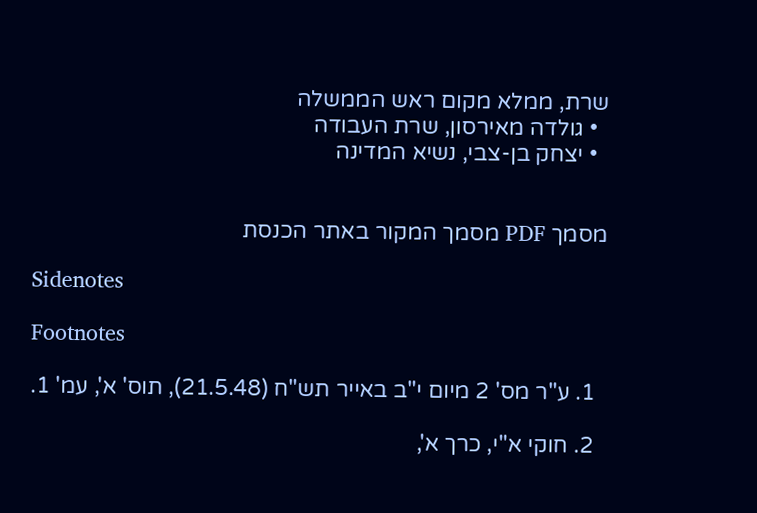שרת, ממלא מקום ראש הממשלה
  • גולדה מאירסון, שרת העבודה
  • יצחק בן-צבי, נשיא המדינה


מסמך PDF מסמך המקור באתר הכנסת

Sidenotes

Footnotes

  1. ע"ר מס' 2 מיום י"ב באייר תש"ח (21.5.48), תוס' א', עמ' 1.

  2. חוקי א"י, כרך א',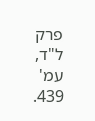פרק ל"ד, עמ' 439.